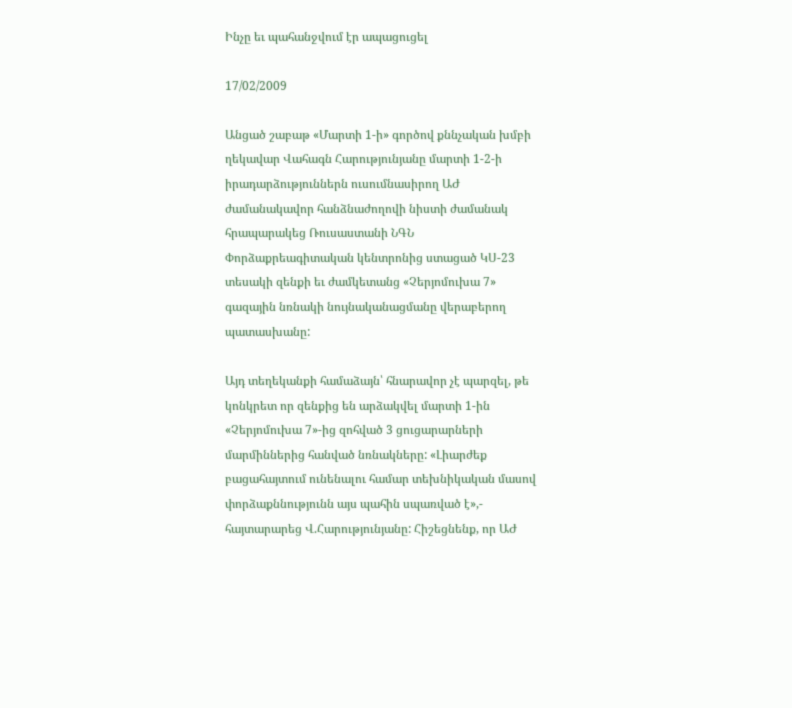Ինչը եւ պահանջվում էր ապացուցել

17/02/2009

Անցած շաբաթ «Մարտի 1-ի» գործով քննչական խմբի ղեկավար Վահագն Հարությունյանը մարտի 1-2-ի իրադարձություններն ուսումնասիրող ԱԺ ժամանակավոր հանձնաժողովի նիստի ժամանակ հրապարակեց Ռուսաստանի ՆԳՆ Փորձաքրեագիտական կենտրոնից ստացած ԿՍ-23 տեսակի զենքի եւ ժամկետանց «Չերյոմուխա 7» գազային նռնակի նույնականացմանը վերաբերող պատասխանը:

Այդ տեղեկանքի համաձայն՝ հնարավոր չէ պարզել, թե կոնկրետ որ զենքից են արձակվել մարտի 1-ին «Չերյոմուխա 7»-ից զոհված 3 ցուցարարների մարմիններից հանված նռնակները: «Լիարժեք բացահայտում ունենալու համար տեխնիկական մասով փորձաքննությունն այս պահին սպառված է»,- հայտարարեց Վ.Հարությունյանը: Հիշեցնենք, որ ԱԺ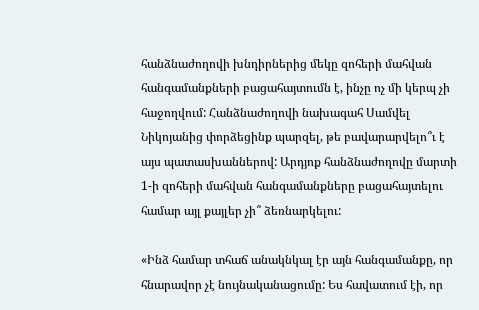հանձնաժողովի խնդիրներից մեկը զոհերի մահվան հանգամանքների բացահայտումն է, ինչը ոչ մի կերպ չի հաջողվում: Հանձնաժողովի նախագահ Սամվել Նիկոյանից փորձեցինք պարզել, թե բավարարվելո՞ւ է այս պատասխաններով: Արդյոք հանձնաժողովը մարտի 1-ի զոհերի մահվան հանգամանքները բացահայտելու համար այլ քայլեր չի՞ ձեռնարկելու:

«Ինձ համար տհաճ անակնկալ էր այն հանգամանքը, որ հնարավոր չէ նույնականացումը: Ես հավատում էի, որ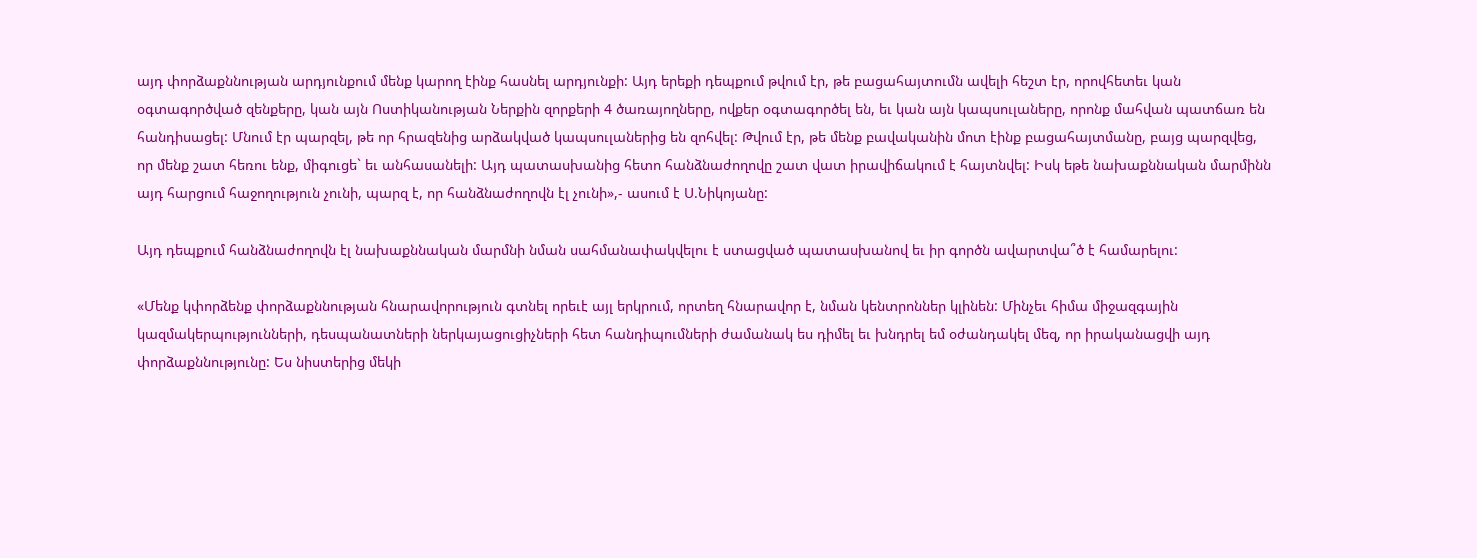այդ փորձաքննության արդյունքում մենք կարող էինք հասնել արդյունքի: Այդ երեքի դեպքում թվում էր, թե բացահայտումն ավելի հեշտ էր, որովհետեւ կան օգտագործված զենքերը, կան այն Ոստիկանության Ներքին զորքերի 4 ծառայողները, ովքեր օգտագործել են, եւ կան այն կապսուլաները, որոնք մահվան պատճառ են հանդիսացել: Մնում էր պարզել, թե որ հրազենից արձակված կապսուլաներից են զոհվել: Թվում էր, թե մենք բավականին մոտ էինք բացահայտմանը, բայց պարզվեց, որ մենք շատ հեռու ենք, միգուցե` եւ անհասանելի: Այդ պատասխանից հետո հանձնաժողովը շատ վատ իրավիճակում է հայտնվել: Իսկ եթե նախաքննական մարմինն այդ հարցում հաջողություն չունի, պարզ է, որ հանձնաժողովն էլ չունի»,- ասում է Ս.Նիկոյանը:

Այդ դեպքում հանձնաժողովն էլ նախաքննական մարմնի նման սահմանափակվելու է ստացված պատասխանով եւ իր գործն ավարտվա՞ծ է համարելու:

«Մենք կփորձենք փորձաքննության հնարավորություն գտնել որեւէ այլ երկրում, որտեղ հնարավոր է, նման կենտրոններ կլինեն: Մինչեւ հիմա միջազգային կազմակերպությունների, դեսպանատների ներկայացուցիչների հետ հանդիպումների ժամանակ ես դիմել եւ խնդրել եմ օժանդակել մեզ, որ իրականացվի այդ փորձաքննությունը: Ես նիստերից մեկի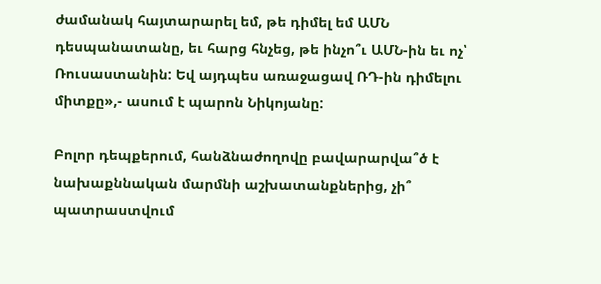ժամանակ հայտարարել եմ, թե դիմել եմ ԱՄՆ դեսպանատանը, եւ հարց հնչեց, թե ինչո՞ւ ԱՄՆ-ին եւ ոչ՝ Ռուսաստանին: Եվ այդպես առաջացավ ՌԴ-ին դիմելու միտքը»,- ասում է պարոն Նիկոյանը:

Բոլոր դեպքերում, հանձնաժողովը բավարարվա՞ծ է նախաքննական մարմնի աշխատանքներից, չի՞ պատրաստվում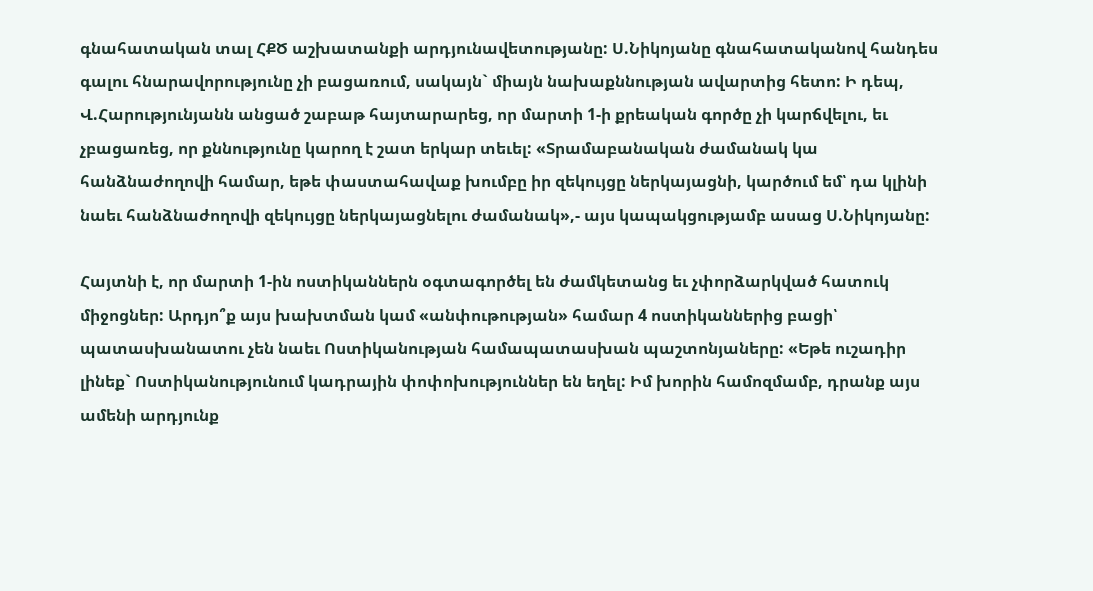գնահատական տալ ՀՔԾ աշխատանքի արդյունավետությանը: Ս.Նիկոյանը գնահատականով հանդես գալու հնարավորությունը չի բացառում, սակայն` միայն նախաքննության ավարտից հետո: Ի դեպ, Վ.Հարությունյանն անցած շաբաթ հայտարարեց, որ մարտի 1-ի քրեական գործը չի կարճվելու, եւ չբացառեց, որ քննությունը կարող է շատ երկար տեւել: «Տրամաբանական ժամանակ կա հանձնաժողովի համար, եթե փաստահավաք խումբը իր զեկույցը ներկայացնի, կարծում եմ՝ դա կլինի նաեւ հանձնաժողովի զեկույցը ներկայացնելու ժամանակ»,- այս կապակցությամբ ասաց Ս.Նիկոյանը:

Հայտնի է, որ մարտի 1-ին ոստիկաններն օգտագործել են ժամկետանց եւ չփորձարկված հատուկ միջոցներ: Արդյո՞ք այս խախտման կամ «անփութության» համար 4 ոստիկաններից բացի՝ պատասխանատու չեն նաեւ Ոստիկանության համապատասխան պաշտոնյաները: «Եթե ուշադիր լինեք` Ոստիկանությունում կադրային փոփոխություններ են եղել: Իմ խորին համոզմամբ, դրանք այս ամենի արդյունք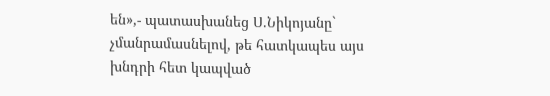են»,- պատասխանեց Ս.Նիկոյանը` չմանրամասնելով, թե հատկապես այս խնդրի հետ կապված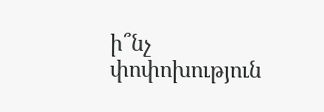ի՞նչ փոփոխություն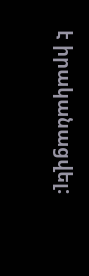է իրականացվել: